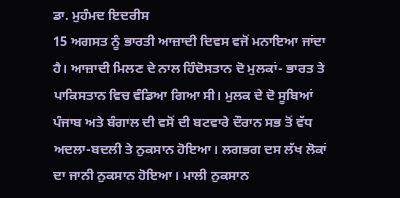ਡਾ. ਮੁਹੰਮਦ ਇਦਰੀਸ
15 ਅਗਸਤ ਨੂੰ ਭਾਰਤੀ ਆਜ਼ਾਦੀ ਦਿਵਸ ਵਜੋਂ ਮਨਾਇਆ ਜਾਂਦਾ ਹੈ। ਆਜ਼ਾਦੀ ਮਿਲਣ ਦੇ ਨਾਲ ਹਿੰਦੋਸਤਾਨ ਦੋ ਮੁਲਕਾਂ- ਭਾਰਤ ਤੇ ਪਾਕਿਸਤਾਨ ਵਿਚ ਵੰਡਿਆ ਗਿਆ ਸੀ। ਮੁਲਕ ਦੇ ਦੋ ਸੂਬਿਆਂ ਪੰਜਾਬ ਅਤੇ ਬੰਗਾਲ ਦੀ ਵਸੋਂ ਦੀ ਬਟਵਾਰੇ ਦੌਰਾਨ ਸਭ ਤੋਂ ਵੱਧ ਅਦਲਾ-ਬਦਲੀ ਤੇ ਨੁਕਸਾਨ ਹੋਇਆ। ਲਗਭਗ ਦਸ ਲੱਖ ਲੋਕਾਂ ਦਾ ਜਾਨੀ ਨੁਕਸਾਨ ਹੋਇਆ। ਮਾਲੀ ਨੁਕਸਾਨ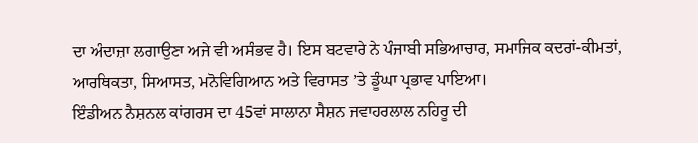ਦਾ ਅੰਦਾਜ਼ਾ ਲਗਾਉਣਾ ਅਜੇ ਵੀ ਅਸੰਭਵ ਹੈ। ਇਸ ਬਟਵਾਰੇ ਨੇ ਪੰਜਾਬੀ ਸਭਿਆਚਾਰ, ਸਮਾਜਿਕ ਕਦਰਾਂ-ਕੀਮਤਾਂ, ਆਰਥਿਕਤਾ, ਸਿਆਸਤ, ਮਨੋਵਿਗਿਆਨ ਅਤੇ ਵਿਰਾਸਤ ’ਤੇ ਡੂੰਘਾ ਪ੍ਰਭਾਵ ਪਾਇਆ।
ਇੰਡੀਅਨ ਨੈਸ਼ਨਲ ਕਾਂਗਰਸ ਦਾ 45ਵਾਂ ਸਾਲਾਨਾ ਸੈਸ਼ਨ ਜਵਾਹਰਲਾਲ ਨਹਿਰੂ ਦੀ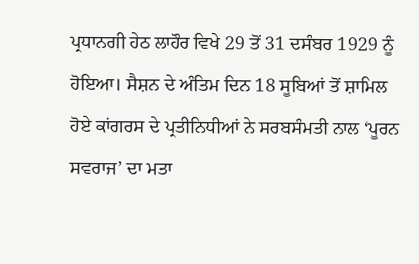ਪ੍ਰਧਾਨਗੀ ਹੇਠ ਲਾਹੌਰ ਵਿਖੇ 29 ਤੋਂ 31 ਦਸੰਬਰ 1929 ਨੂੰ ਹੋਇਆ। ਸੈਸ਼ਨ ਦੇ ਅੰਤਿਮ ਦਿਨ 18 ਸੂਬਿਆਂ ਤੋਂ ਸ਼ਾਮਿਲ ਹੋਏ ਕਾਂਗਰਸ ਦੇ ਪ੍ਰਤੀਨਿਧੀਆਂ ਨੇ ਸਰਬਸੰਮਤੀ ਨਾਲ ‘ਪੂਰਨ ਸਵਰਾਜ’ ਦਾ ਮਤਾ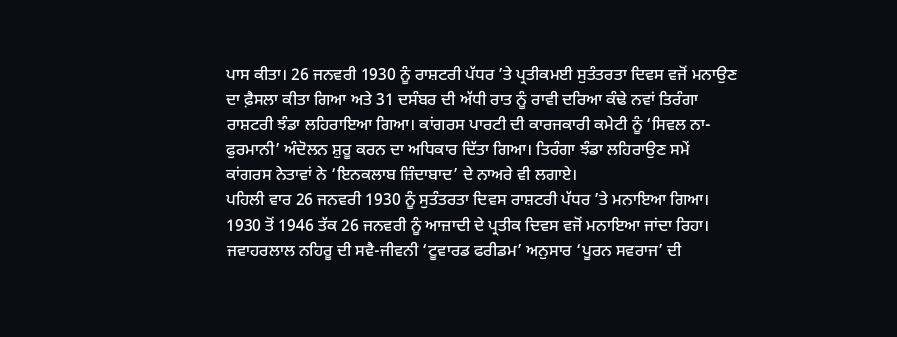ਪਾਸ ਕੀਤਾ। 26 ਜਨਵਰੀ 1930 ਨੂੰ ਰਾਸ਼ਟਰੀ ਪੱਧਰ ’ਤੇ ਪ੍ਰਤੀਕਮਈ ਸੁਤੰਤਰਤਾ ਦਿਵਸ ਵਜੋਂ ਮਨਾਉਣ ਦਾ ਫ਼ੈਸਲਾ ਕੀਤਾ ਗਿਆ ਅਤੇ 31 ਦਸੰਬਰ ਦੀ ਅੱਧੀ ਰਾਤ ਨੂੰ ਰਾਵੀ ਦਰਿਆ ਕੰਢੇ ਨਵਾਂ ਤਿਰੰਗਾ ਰਾਸ਼ਟਰੀ ਝੰਡਾ ਲਹਿਰਾਇਆ ਗਿਆ। ਕਾਂਗਰਸ ਪਾਰਟੀ ਦੀ ਕਾਰਜਕਾਰੀ ਕਮੇਟੀ ਨੂੰ ‘ਸਿਵਲ ਨਾ-ਫੁਰਮਾਨੀ’ ਅੰਦੋਲਨ ਸ਼ੁਰੂ ਕਰਨ ਦਾ ਅਧਿਕਾਰ ਦਿੱਤਾ ਗਿਆ। ਤਿਰੰਗਾ ਝੰਡਾ ਲਹਿਰਾਉਣ ਸਮੇਂ ਕਾਂਗਰਸ ਨੇਤਾਵਾਂ ਨੇ ‘ਇਨਕਲਾਬ ਜ਼ਿੰਦਾਬਾਦ’ ਦੇ ਨਾਅਰੇ ਵੀ ਲਗਾਏ।
ਪਹਿਲੀ ਵਾਰ 26 ਜਨਵਰੀ 1930 ਨੂੰ ਸੁਤੰਤਰਤਾ ਦਿਵਸ ਰਾਸ਼ਟਰੀ ਪੱਧਰ ’ਤੇ ਮਨਾਇਆ ਗਿਆ। 1930 ਤੋਂ 1946 ਤੱਕ 26 ਜਨਵਰੀ ਨੂੰ ਆਜ਼ਾਦੀ ਦੇ ਪ੍ਰਤੀਕ ਦਿਵਸ ਵਜੋਂ ਮਨਾਇਆ ਜਾਂਦਾ ਰਿਹਾ। ਜਵਾਹਰਲਾਲ ਨਹਿਰੂ ਦੀ ਸਵੈ-ਜੀਵਨੀ ‘ਟੂਵਾਰਡ ਫਰੀਡਮ’ ਅਨੁਸਾਰ ‘ਪੂਰਨ ਸਵਰਾਜ’ ਦੀ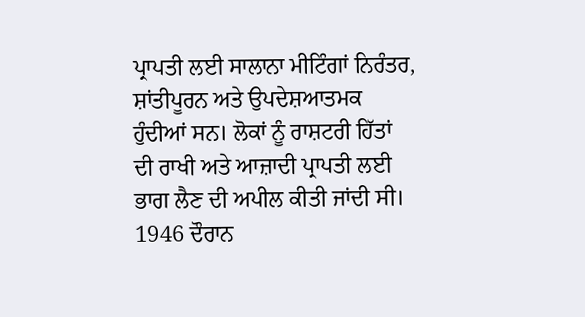ਪ੍ਰਾਪਤੀ ਲਈ ਸਾਲਾਨਾ ਮੀਟਿੰਗਾਂ ਨਿਰੰਤਰ, ਸ਼ਾਂਤੀਪੂਰਨ ਅਤੇ ਉਪਦੇਸ਼ਆਤਮਕ ਹੁੰਦੀਆਂ ਸਨ। ਲੋਕਾਂ ਨੂੰ ਰਾਸ਼ਟਰੀ ਹਿੱਤਾਂ ਦੀ ਰਾਖੀ ਅਤੇ ਆਜ਼ਾਦੀ ਪ੍ਰਾਪਤੀ ਲਈ ਭਾਗ ਲੈਣ ਦੀ ਅਪੀਲ ਕੀਤੀ ਜਾਂਦੀ ਸੀ।
1946 ਦੌਰਾਨ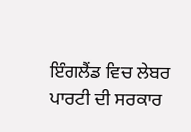ਇੰਗਲੈਂਡ ਵਿਚ ਲੇਬਰ ਪਾਰਟੀ ਦੀ ਸਰਕਾਰ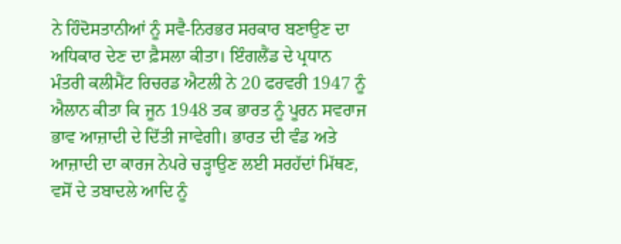ਨੇ ਹਿੰਦੋਸਤਾਨੀਆਂ ਨੂੰ ਸਵੈ-ਨਿਰਭਰ ਸਰਕਾਰ ਬਣਾਉਣ ਦਾ ਅਧਿਕਾਰ ਦੇਣ ਦਾ ਫ਼ੈਸਲਾ ਕੀਤਾ। ਇੰਗਲੈਂਡ ਦੇ ਪ੍ਰਧਾਨ ਮੰਤਰੀ ਕਲੀਮੈਂਟ ਰਿਚਰਡ ਐਟਲੀ ਨੇ 20 ਫਰਵਰੀ 1947 ਨੂੰ ਐਲਾਨ ਕੀਤਾ ਕਿ ਜੂਨ 1948 ਤਕ ਭਾਰਤ ਨੂੰ ਪੂਰਨ ਸਵਰਾਜ ਭਾਵ ਆਜ਼ਾਦੀ ਦੇ ਦਿੱਤੀ ਜਾਵੇਗੀ। ਭਾਰਤ ਦੀ ਵੰਡ ਅਤੇ ਆਜ਼ਾਦੀ ਦਾ ਕਾਰਜ ਨੇਪਰੇ ਚੜ੍ਹਾਉਣ ਲਈ ਸਰਹੱਦਾਂ ਮਿੱਥਣ, ਵਸੋਂ ਦੇ ਤਬਾਦਲੇ ਆਦਿ ਨੂੰ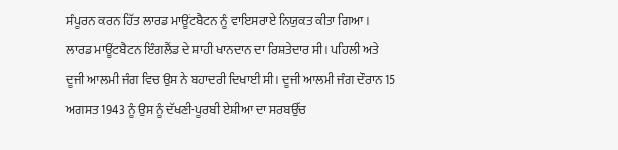ਸੰਪੂਰਨ ਕਰਨ ਹਿੱਤ ਲਾਰਡ ਮਾਊਂਟਬੈਟਨ ਨੂੰ ਵਾਇਸਰਾਏ ਨਿਯੁਕਤ ਕੀਤਾ ਗਿਆ।
ਲਾਰਡ ਮਾਊਂਟਬੈਟਨ ਇੰਗਲੈਂਡ ਦੇ ਸ਼ਾਹੀ ਖਾਨਦਾਨ ਦਾ ਰਿਸ਼ਤੇਦਾਰ ਸੀ। ਪਹਿਲੀ ਅਤੇ ਦੂਜੀ ਆਲਮੀ ਜੰਗ ਵਿਚ ਉਸ ਨੇ ਬਹਾਦਰੀ ਦਿਖਾਈ ਸੀ। ਦੂਜੀ ਆਲਮੀ ਜੰਗ ਦੌਰਾਨ 15 ਅਗਸਤ 1943 ਨੂੰ ਉਸ ਨੂੰ ਦੱਖਣੀ-ਪੂਰਬੀ ਏਸ਼ੀਆ ਦਾ ਸਰਬਉੱਚ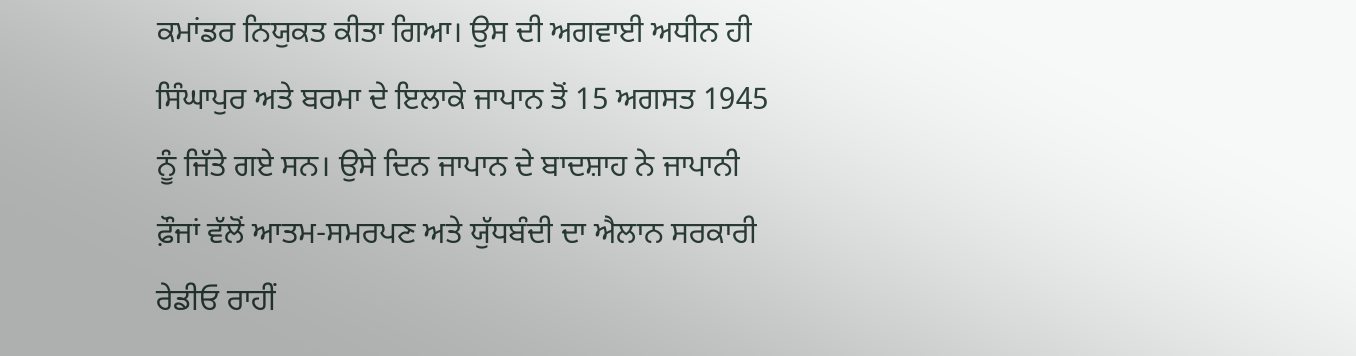ਕਮਾਂਡਰ ਨਿਯੁਕਤ ਕੀਤਾ ਗਿਆ। ਉਸ ਦੀ ਅਗਵਾਈ ਅਧੀਨ ਹੀ ਸਿੰਘਾਪੁਰ ਅਤੇ ਬਰਮਾ ਦੇ ਇਲਾਕੇ ਜਾਪਾਨ ਤੋਂ 15 ਅਗਸਤ 1945 ਨੂੰ ਜਿੱਤੇ ਗਏ ਸਨ। ਉਸੇ ਦਿਨ ਜਾਪਾਨ ਦੇ ਬਾਦਸ਼ਾਹ ਨੇ ਜਾਪਾਨੀ ਫ਼ੌਜਾਂ ਵੱਲੋਂ ਆਤਮ-ਸਮਰਪਣ ਅਤੇ ਯੁੱਧਬੰਦੀ ਦਾ ਐਲਾਨ ਸਰਕਾਰੀ ਰੇਡੀਓ ਰਾਹੀਂ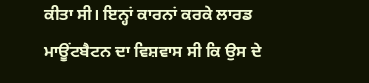ਕੀਤਾ ਸੀ। ਇਨ੍ਹਾਂ ਕਾਰਨਾਂ ਕਰਕੇ ਲਾਰਡ ਮਾਊਂਟਬੈਟਨ ਦਾ ਵਿਸ਼ਵਾਸ ਸੀ ਕਿ ਉਸ ਦੇ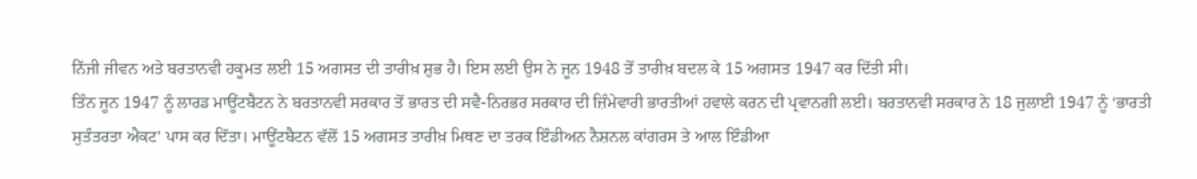ਨਿੱਜੀ ਜੀਵਨ ਅਤੇ ਬਰਤਾਨਵੀ ਹਕੂਮਤ ਲਈ 15 ਅਗਸਤ ਦੀ ਤਾਰੀਖ਼ ਸ਼ੁਭ ਹੈ। ਇਸ ਲਈ ਉਸ ਨੇ ਜੂਨ 1948 ਤੋਂ ਤਾਰੀਖ਼ ਬਦਲ ਕੇ 15 ਅਗਸਤ 1947 ਕਰ ਦਿੱਤੀ ਸੀ।
ਤਿੰਨ ਜੂਨ 1947 ਨੂੰ ਲਾਰਡ ਮਾਊਂਟਬੈਟਨ ਨੇ ਬਰਤਾਨਵੀ ਸਰਕਾਰ ਤੋਂ ਭਾਰਤ ਦੀ ਸਵੈ-ਨਿਰਭਰ ਸਰਕਾਰ ਦੀ ਜ਼ਿੰਮੇਵਾਰੀ ਭਾਰਤੀਆਂ ਹਵਾਲੇ ਕਰਨ ਦੀ ਪ੍ਰਵਾਨਗੀ ਲਈ। ਬਰਤਾਨਵੀ ਸਰਕਾਰ ਨੇ 18 ਜੁਲਾਈ 1947 ਨੂੰ ‘ਭਾਰਤੀ ਸੁਤੰਤਰਤਾ ਐਕਟ’ ਪਾਸ ਕਰ ਦਿੱਤਾ। ਮਾਊਂਟਬੈਟਨ ਵੱਲੋਂ 15 ਅਗਸਤ ਤਾਰੀਖ਼ ਮਿਥਣ ਦਾ ਤਰਕ ਇੰਡੀਅਨ ਨੈਸ਼ਨਲ ਕਾਂਗਰਸ ਤੇ ਆਲ ਇੰਡੀਆ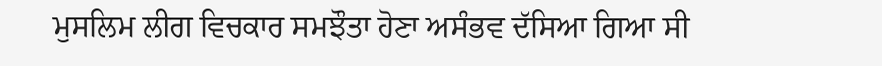ਮੁਸਲਿਮ ਲੀਗ ਵਿਚਕਾਰ ਸਮਝੌਤਾ ਹੋਣਾ ਅਸੰਭਵ ਦੱਸਿਆ ਗਿਆ ਸੀ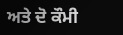ਅਤੇ ਦੋ ਕੌਮੀ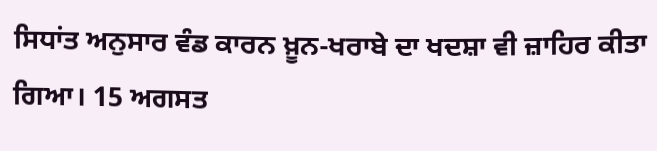ਸਿਧਾਂਤ ਅਨੁਸਾਰ ਵੰਡ ਕਾਰਨ ਖ਼ੂਨ-ਖਰਾਬੇ ਦਾ ਖਦਸ਼ਾ ਵੀ ਜ਼ਾਹਿਰ ਕੀਤਾ ਗਿਆ। 15 ਅਗਸਤ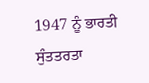1947 ਨੂੰ ਭਾਰਤੀ ਸੁੰਤਤਰਤਾ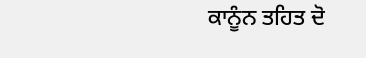ਕਾਨੂੰਨ ਤਹਿਤ ਦੋ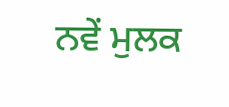ਨਵੇਂ ਮੁਲਕ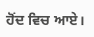ਹੋਂਦ ਵਿਚ ਆਏ।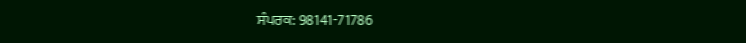ਸੰਪਰਕ: 98141-71786